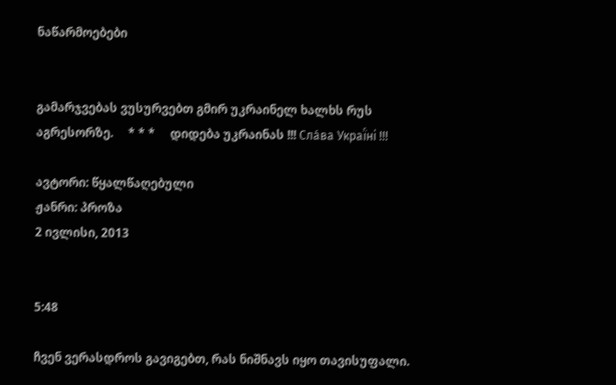ნაწარმოებები


გამარჯვებას ვუსურვებთ გმირ უკრაინელ ხალხს რუს აგრესორზე.     * * *     დიდება უკრაინას !!! Сла́ва Украї́ні !!!

ავტორი: წყალწაღებული
ჟანრი: პროზა
2 ივლისი, 2013


5:48

ჩვენ ვერასდროს გავიგებთ, რას ნიშნავს იყო თავისუფალი.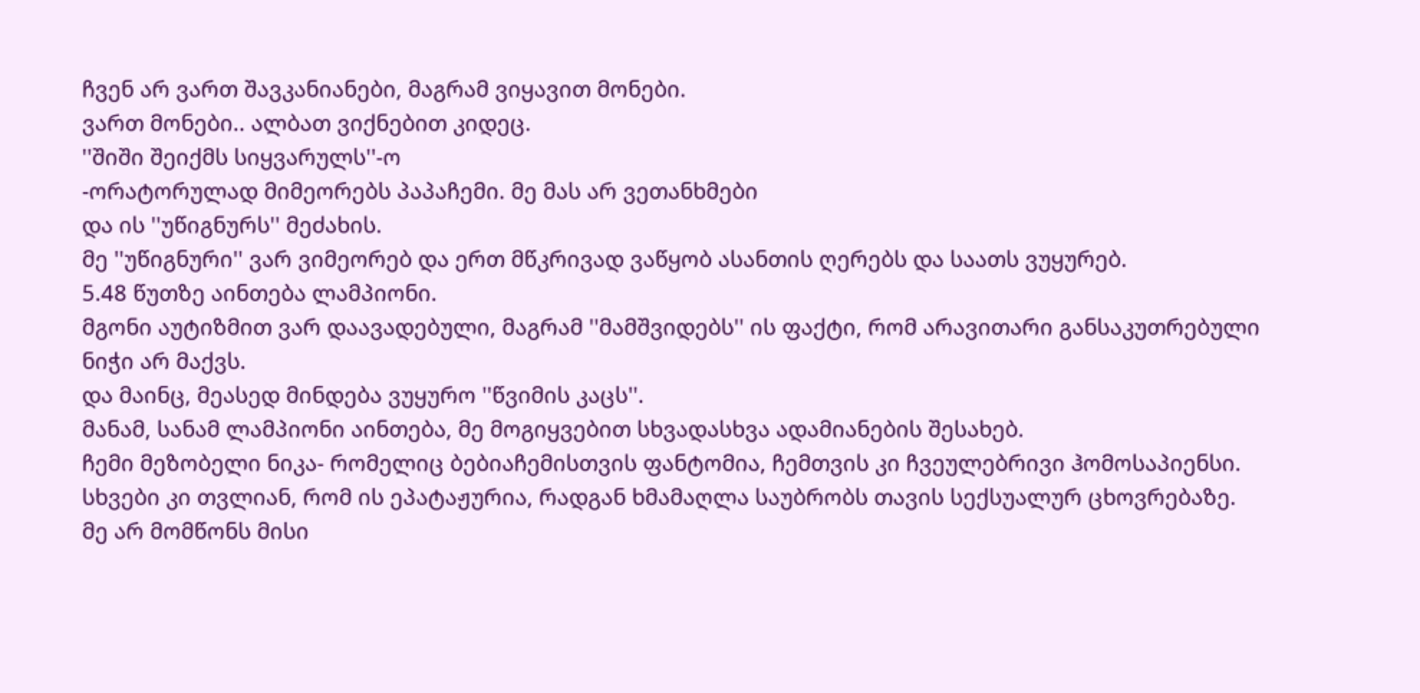ჩვენ არ ვართ შავკანიანები, მაგრამ ვიყავით მონები.
ვართ მონები.. ალბათ ვიქნებით კიდეც.
''შიში შეიქმს სიყვარულს''-ო
-ორატორულად მიმეორებს პაპაჩემი. მე მას არ ვეთანხმები
და ის ''უწიგნურს'' მეძახის.
მე ''უწიგნური'' ვარ ვიმეორებ და ერთ მწკრივად ვაწყობ ასანთის ღერებს და საათს ვუყურებ.
5.48 წუთზე აინთება ლამპიონი.
მგონი აუტიზმით ვარ დაავადებული, მაგრამ ''მამშვიდებს'' ის ფაქტი, რომ არავითარი განსაკუთრებული ნიჭი არ მაქვს.
და მაინც, მეასედ მინდება ვუყურო ''წვიმის კაცს''.
მანამ, სანამ ლამპიონი აინთება, მე მოგიყვებით სხვადასხვა ადამიანების შესახებ.
ჩემი მეზობელი ნიკა- რომელიც ბებიაჩემისთვის ფანტომია, ჩემთვის კი ჩვეულებრივი ჰომოსაპიენსი. სხვები კი თვლიან, რომ ის ეპატაჟურია, რადგან ხმამაღლა საუბრობს თავის სექსუალურ ცხოვრებაზე.
მე არ მომწონს მისი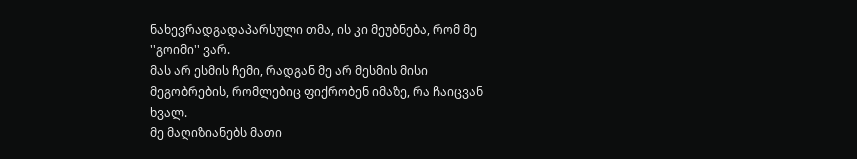ნახევრადგადაპარსული თმა, ის კი მეუბნება, რომ მე ''გოიმი'' ვარ.
მას არ ესმის ჩემი, რადგან მე არ მესმის მისი მეგობრების, რომლებიც ფიქრობენ იმაზე, რა ჩაიცვან ხვალ.
მე მაღიზიანებს მათი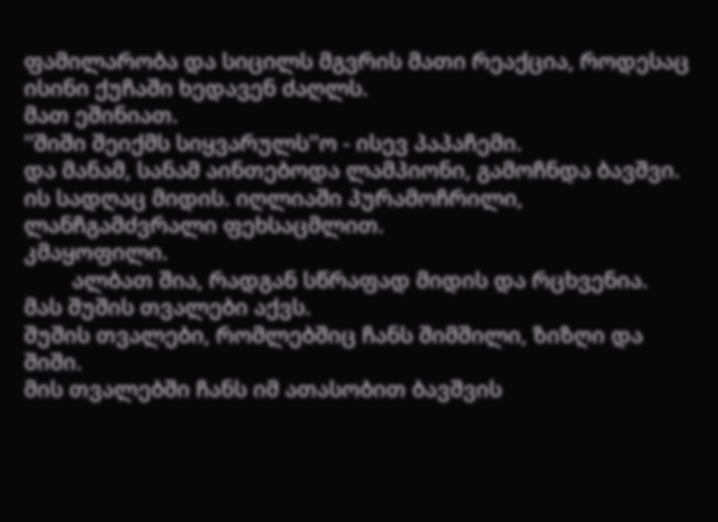ფამილარობა და სიცილს მგვრის მათი რეაქცია, როდესაც ისინი ქუჩაში ხედავენ ძაღლს.
მათ ეშინიათ.
''შიში შეიქმს სიყვარულს''ო - ისევ პაპაჩემი.
და მანამ, სანამ აინთებოდა ლამპიონი, გამოჩნდა ბავშვი.
ის სადღაც მიდის. იღლიაში პურამოჩრილი, ლანჩგამძვრალი ფეხსაცმლით.
კმაყოფილი.
        ალბათ შია, რადგან სწრაფად მიდის და რცხვენია. მას შუშის თვალები აქვს.
შუშის თვალები, რომლებშიც ჩანს შიმშილი, ზიზღი და შიში.
მის თვალებში ჩანს იმ ათასობით ბავშვის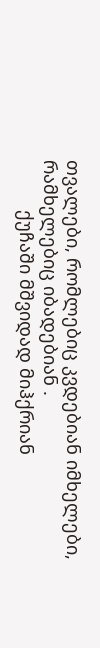თვალები, რომლებიც კვდებიან იმხელები, რამხელებიც იბადებიან .
          ქუჩაში მშვიდად მიჰქრიან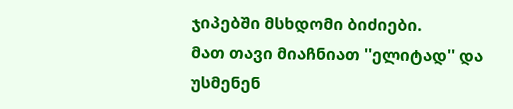ჯიპებში მსხდომი ბიძიები.
მათ თავი მიაჩნიათ ''ელიტად'' და უსმენენ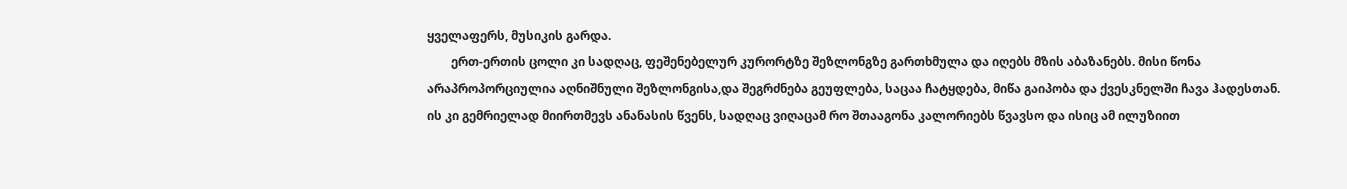ყველაფერს, მუსიკის გარდა.
        ერთ-ერთის ცოლი კი სადღაც, ფეშენებელურ კურორტზე შეზლონგზე გართხმულა და იღებს მზის აბაზანებს. მისი წონა არაპროპორციულია აღნიშნული შეზლონგისა,და შეგრძნება გეუფლება, საცაა ჩატყდება, მიწა გაიპობა და ქვესკნელში ჩავა ჰადესთან.
ის კი გემრიელად მიირთმევს ანანასის წვენს, სადღაც ვიღაცამ რო შთააგონა კალორიებს წვავსო და ისიც ამ ილუზიით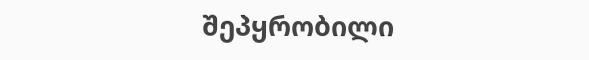შეპყრობილი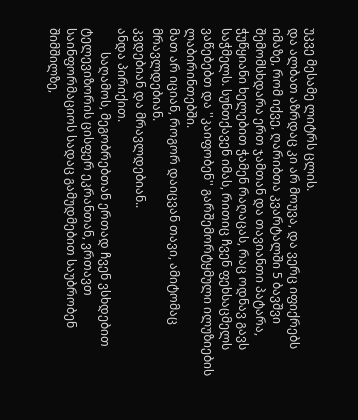უკვე მესამე ლიტრს ცლის.
და ალბათ აზრდაც კი არ მოუვა, და ვერც იფიქრებს იმაზე, რომ იქვე, ღარიბთა კვარტალში 5 ბავშვი შემომსხდარა ერთ ჯამთან და თავიანთი პატარა, ჭუწყიანი ხელებით ჭამენ რაღაცას, რაც ოდნავ გავს საჭმელს. სუნთქავენ იმას, რითიც ჩვენ ფეხსაცმელს ვაწებებთ და ''კაიფობენ'' გარშემორტყმული ილუზიების ლაბირინთებში.
მათ არ იციან, როგორ დაიცვან თავი, ამიტომაც მრავლდებიან.
კვდებიან და მრავლდებიან..
ანდა პირიქით.
        საღამოს, მეგობრებთან ერთად ჩვენ ვსხდებით ტელევიზორის ცისფერ ეკრანთან, ვრთავთ საინფორმაციოს სადაც გამუდმებით საუბრობენ შიმშილზე,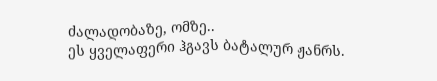ძალადობაზე, ომზე..
ეს ყველაფერი ჰგავს ბატალურ ჟანრს.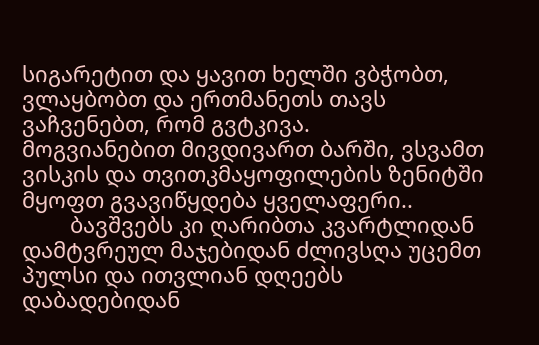სიგარეტით და ყავით ხელში ვბჭობთ,
ვლაყბობთ და ერთმანეთს თავს ვაჩვენებთ, რომ გვტკივა.
მოგვიანებით მივდივართ ბარში, ვსვამთ ვისკის და თვითკმაყოფილების ზენიტში მყოფთ გვავიწყდება ყველაფერი..
        ბავშვებს კი ღარიბთა კვარტლიდან დამტვრეულ მაჯებიდან ძლივსღა უცემთ პულსი და ითვლიან დღეებს დაბადებიდან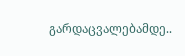გარდაცვალებამდე..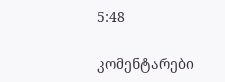5:48

კომენტარები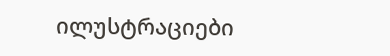ილუსტრაციები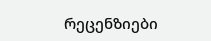რეცენზიები